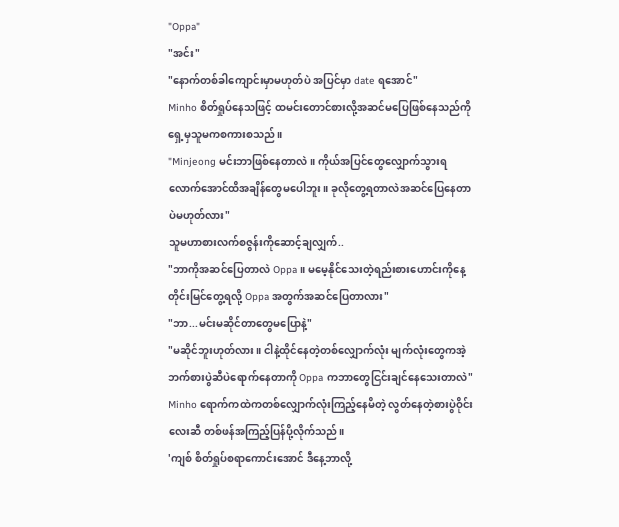"Oppa"
"အင်း"
"နောက်တစ်ခါကျောင်းမှာမဟုတ်ပဲ အပြင်မှာ date ရအောင်"
Minho စိတ်ရှုပ်နေသဖြင့် ထမင်းတောင်စားလို့အဆင်မပြေဖြစ်နေသည်ကို ရှေ့မှသူမကစကားစသည်။
"Minjeong မင်းဘာဖြစ်နေတာလဲ။ ကိုယ်အပြင်တွေလျှောက်သွားရလောက်အောင်ထိအချိန်တွေမပေါဘူး။ ခုလိုတွေ့ရတာလဲအဆင်ပြေနေတာပဲမဟုတ်လား"
သူမဟာစားလက်စဇွန်းကိုဆောင့်ချလျှက်..
"ဘာကိုအဆင်ပြေတာလဲ Oppa။ မမေ့နိုင်သေးတဲ့ရည်းစားဟောင်းကိုနေ့တိုင်းမြင်တွေ့ရလို့ Oppa အတွက်အဆင်ပြေတာလား"
"ဘာ...မင်းမဆိုင်တာတွေမပြောနဲ့"
"မဆိုင်ဘူးဟုတ်လား။ ငါနဲ့ထိုင်နေတဲ့တစ်လျှောက်လုံး မျက်လုံးတွေကအဲ့ဘက်စားပွဲဆီပဲရောက်နေတာကို Oppa ကဘာတွေငြင်းချင်နေသေးတာလဲ"
Minho ရောက်ကထဲကတစ်လျှောက်လုံးကြည့်နေမိတဲ့ လွတ်နေတဲ့စားပွဲဝိုင်းလေးဆီ တစ်ဖန်အကြည့်ပြန်ပို့လိုက်သည်။
'ကျစ် စိတ်ရှုပ်စရာကောင်းအောင် ဒီနေ့ဘာလို့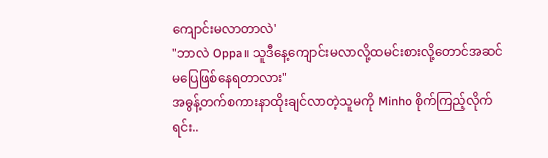ကျောင်းမလာတာလဲ'
"ဘာလဲ Oppa။ သူဒီနေ့ကျောင်းမလာလို့ထမင်းစားလို့တောင်အဆင်မပြေဖြစ်နေရတာလား"
အဓွန့်တက်စကားနာထိုးချင်လာတဲ့သူမကို Minho စိုက်ကြည့်လိုက်ရင်း..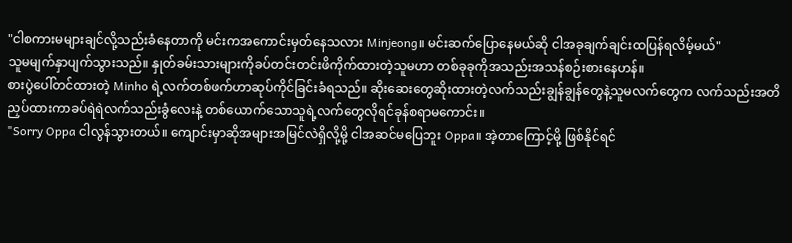"ငါစကားမများချင်လို့သည်းခံနေတာကို မင်းကအကောင်းမှတ်နေသလား Minjeong။ မင်းဆက်ပြောနေမယ်ဆို ငါအခုချက်ချင်းထပြန်ရလိမ့်မယ်"
သူမမျက်နှာပျက်သွားသည်။ နှုတ်ခမ်းသားများကိုခပ်တင်းတင်းဖိကိုက်ထားတဲ့သူမဟာ တစ်ခုခုကိုအသည်းအသန်စဉ်းစားနေဟန်။
စားပွဲပေါ်တင်ထားတဲ့ Minho ရဲ့လက်တစ်ဖက်ဟာဆုပ်ကိုင်ခြင်းခံရသည်။ ဆိုးဆေးတွေဆိုးထားတဲ့လက်သည်းချွန်ချွန်တွေနဲ့သူမလက်တွေက လက်သည်းအတိညှပ်ထားကာခပ်ရဲရဲလက်သည်းခွံလေးနဲ့ တစ်ယောက်သောသူရဲ့လက်တွေလိုရင်ခုန်စရာမကောင်း။
"Sorry Oppa ငါလွန်သွားတယ်။ ကျောင်းမှာဆိုအများအမြင်လဲရှိလို့မို့ ငါအဆင်မပြေဘူး Oppa။ အဲ့တာကြောင့်မို့ ဖြစ်နိုင်ရင်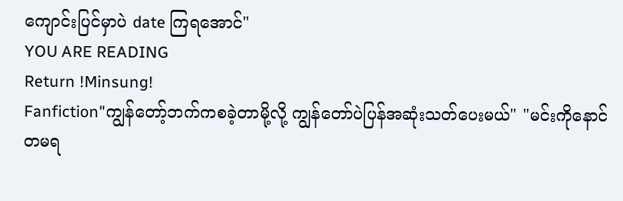ကျောင်းပြင်မှာပဲ date ကြရအောင်"
YOU ARE READING
Return !Minsung!
Fanfiction"ကျွန်တော့်ဘက်ကစခဲ့တာမို့လို့ ကျွန်တော်ပဲပြန်အဆုံးသတ်ပေးမယ်" "မင်းကိုနောင်တမရ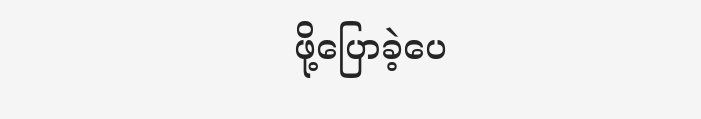ဖို့ပြောခဲ့ပေ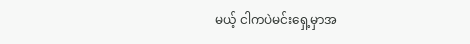မယ့် ငါကပဲမင်းရှေ့မှာအ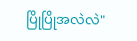ပြိုပြိုအလဲလဲ"